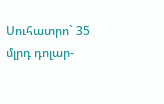Սուհատրո` 35 մլրդ դոլար-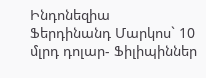Ինդոնեզիա
Ֆերդինանդ Մարկոս` 10 մլրդ դոլար- Ֆիլիպիններ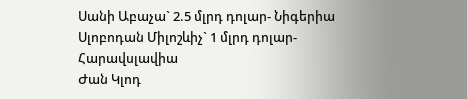Սանի Աբաչա` 2.5 մլրդ դոլար- Նիգերիա
Սլոբոդան Միլոշևիչ` 1 մլրդ դոլար- Հարավսլավիա
Ժան Կլոդ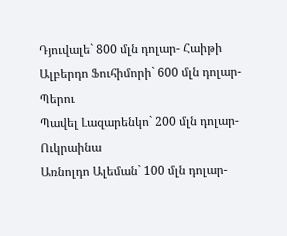Դյուվալե` 800 մլն դոլար- Հաիթի
Ալբերդո Ֆուհիմորի` 600 մլն դոլար- Պերու
Պավել Լազարենկո` 200 մլն դոլար- Ուկրաինա
Առնոլդո Ալեման` 100 մլն դոլար-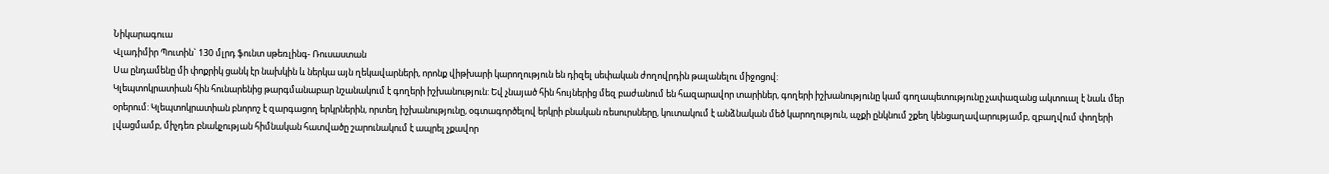Նիկարագուա
Վլադիմիր Պուտին` 130 մլրդ ֆունտ սթեռլինգ- Ռուսաստան
Սա ընդամենը մի փոքրիկ ցանկ էր նախկին և ներկա այն ղեկավարների, որոնք վիթխարի կարողություն են դիզել սեփական ժողովրդին թալանելու միջոցով:
Կլեպտոկրատիան հին հունարենից թարգմանաբար նշանակում է գողերի իշխանություն: Եվ չնայած հին հույներից մեզ բաժանում են հազարավոր տարիներ, գողերի իշխանությունը կամ գողապետությունը չափազանց ակտուալ է նաև մեր օրերում: Կլեպտոկրատիան բնորոշ է զարգացող երկրներին, որտեղ իշխանությունը, օգտագործելով երկրի բնական ռեսուրսները, կուտակում է անձնական մեծ կարողություն, աչքի ընկնում շքեղ կենցաղավարությամբ, զբաղվում փողերի լվացմամբ, միչդեռ բնակչության հիմնական հատվածը շարունակում է ապրել չքավոր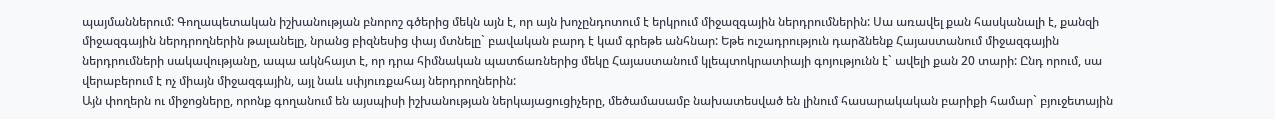պայմաններում: Գողապետական իշխանության բնորոշ գծերից մեկն այն է, որ այն խոչընդոտում է երկրում միջազգային ներդրումներին: Սա առավել քան հասկանալի է, քանզի միջազգային ներդրողներին թալանելը, նրանց բիզնեսից փայ մտնելը` բավական բարդ է կամ գրեթե անհնար: Եթե ուշադրություն դարձնենք Հայաստանում միջազգային ներդրումների սակավությանը, ապա ակնհայտ է, որ դրա հիմնական պատճառներից մեկը Հայաստանում կլեպտոկրատիայի գոյությունն է` ավելի քան 20 տարի: Ընդ որում, սա վերաբերում է ոչ միայն միջազգային, այլ նաև սփյուռքահայ ներդրողներին:
Այն փողերն ու միջոցները, որոնք գողանում են այսպիսի իշխանության ներկայացուցիչերը, մեծամասամբ նախատեսված են լինում հասարակական բարիքի համար` բյուջետային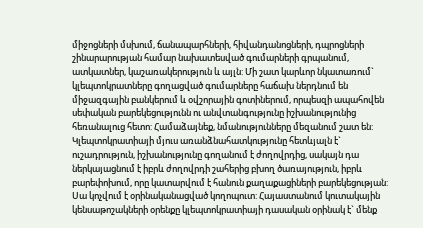միջոցների մսխում, ճանապարհների, հիվանդանոցների, դպրոցների շինարարության համար նախատեսված գումարների գրպանում, ատկատներ, կաշառակերություն և այլն: Մի շատ կարևոր նկատառում` կլեպտոկրատները գողացված գումարները հաճախ ներդնում են միջազգային բանկերում և օվշորային գոտիներում, որպեսզի ապահովեն սեփական բարեկեցությունն ու անվտանգությունը իշխանությունից հեռանալուց հետո: Համաձայնեք, նմանությունները մեզանում շատ են:
Կլեպտոկրատիայի մյուս առանձնահատկությունը հետևյալն է` ուշադրություն, իշխանությունը գողանում է ժողովրդից, սակայն դա ներկայացնում է իբրև ժողովրդի շահերից բխող ծառայություն, իբրև բարեփոխում, որը կատարվում է հանուն քաղաքացիների բարեկեցության: Սա կոչվում է օրինականացված կողոպուտ: Հայաստանում կուտակային կենսաթոշակների օրենքը կլեպտոկրատիայի դասական օրինակ է` մենք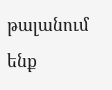թալանում ենք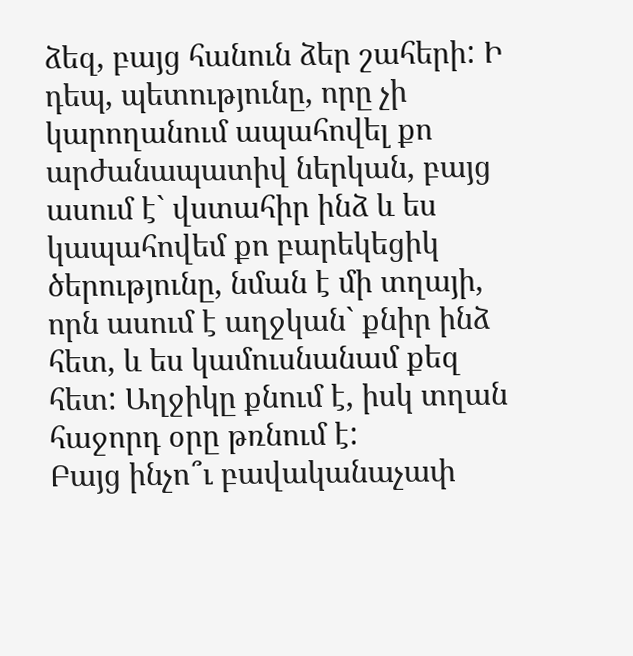ձեզ, բայց հանուն ձեր շահերի: Ի դեպ, պետությունը, որը չի կարողանում ապահովել քո արժանապատիվ ներկան, բայց ասում է` վստահիր ինձ և ես կապահովեմ քո բարեկեցիկ ծերությունը, նման է մի տղայի, որն ասում է աղջկան` քնիր ինձ հետ, և ես կամուսնանամ քեզ հետ: Աղջիկը քնում է, իսկ տղան հաջորդ օրը թռնում է:
Բայց ինչո՞ւ բավականաչափ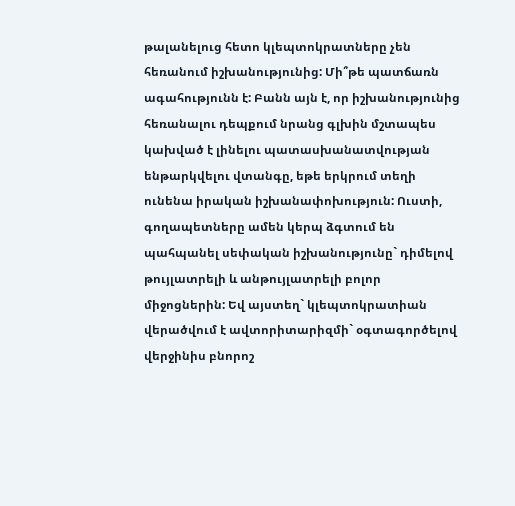թալանելուց հետո կլեպտոկրատները չեն հեռանում իշխանությունից: Մի՞թե պատճառն ագահությունն է: Բանն այն է, որ իշխանությունից հեռանալու դեպքում նրանց գլխին մշտապես կախված է լինելու պատասխանատվության ենթարկվելու վտանգը, եթե երկրում տեղի ունենա իրական իշխանափոխություն: Ուստի, գողապետները ամեն կերպ ձգտում են պահպանել սեփական իշխանությունը` դիմելով թույլատրելի և անթույլատրելի բոլոր միջոցներին: Եվ այստեղ` կլեպտոկրատիան վերածվում է ավտորիտարիզմի` օգտագործելով վերջինիս բնորոշ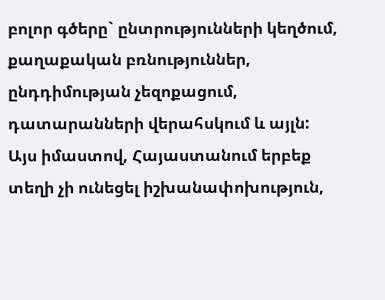բոլոր գծերը` ընտրությունների կեղծում, քաղաքական բռնություններ, ընդդիմության չեզոքացում, դատարանների վերահսկում և այլն:
Այս իմաստով, Հայաստանում երբեք տեղի չի ունեցել իշխանափոխություն,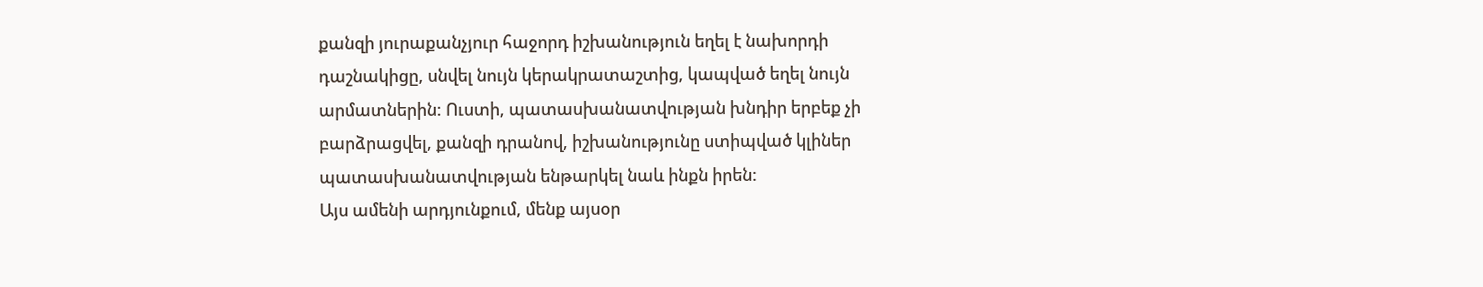քանզի յուրաքանչյուր հաջորդ իշխանություն եղել է նախորդի դաշնակիցը, սնվել նույն կերակրատաշտից, կապված եղել նույն արմատներին: Ուստի, պատասխանատվության խնդիր երբեք չի բարձրացվել, քանզի դրանով, իշխանությունը ստիպված կլիներ պատասխանատվության ենթարկել նաև ինքն իրեն:
Այս ամենի արդյունքում, մենք այսօր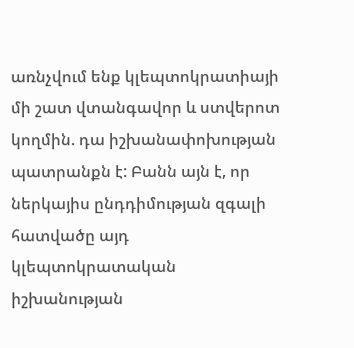առնչվում ենք կլեպտոկրատիայի մի շատ վտանգավոր և ստվերոտ կողմին. դա իշխանափոխության պատրանքն է: Բանն այն է, որ ներկայիս ընդդիմության զգալի հատվածը այդ կլեպտոկրատական իշխանության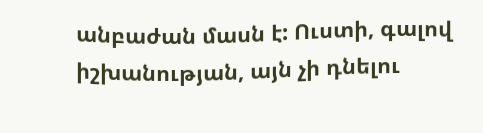անբաժան մասն է: Ուստի, գալով իշխանության, այն չի դնելու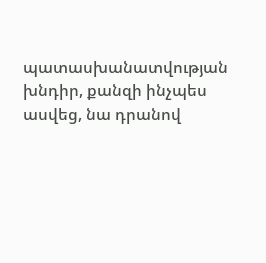պատասխանատվության խնդիր, քանզի ինչպես ասվեց, նա դրանով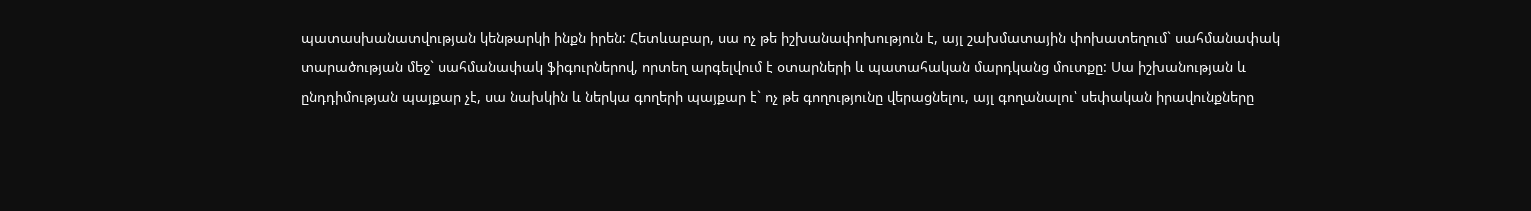պատասխանատվության կենթարկի ինքն իրեն: Հետևաբար, սա ոչ թե իշխանափոխություն է, այլ շախմատային փոխատեղում` սահմանափակ տարածության մեջ` սահմանափակ ֆիգուրներով, որտեղ արգելվում է օտարների և պատահական մարդկանց մուտքը: Սա իշխանության և ընդդիմության պայքար չէ, սա նախկին և ներկա գողերի պայքար է` ոչ թե գողությունը վերացնելու, այլ գողանալու՝ սեփական իրավունքները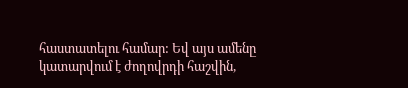հաստատելու համար: Եվ այս ամենը կատարվում է ժողովրդի հաշվին,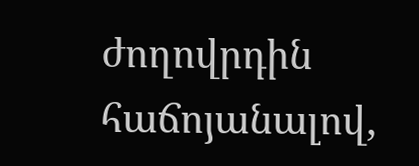ժողովրդին հաճոյանալով,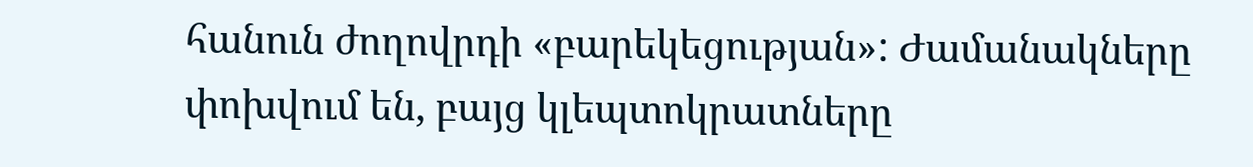հանուն ժողովրդի «բարեկեցության»: Ժամանակները փոխվում են, բայց կլեպտոկրատները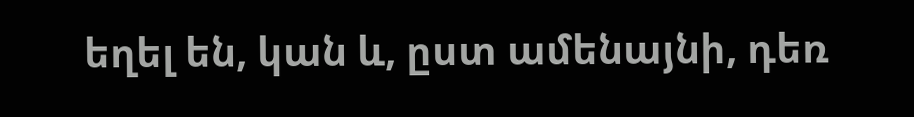եղել են, կան և, ըստ ամենայնի, դեռ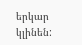երկար կլինեն: